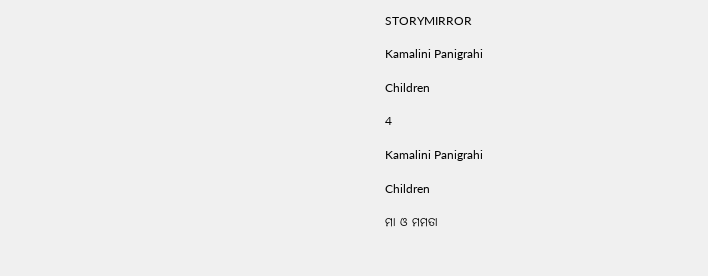STORYMIRROR

Kamalini Panigrahi

Children

4

Kamalini Panigrahi

Children

ମା ଓ ମମତା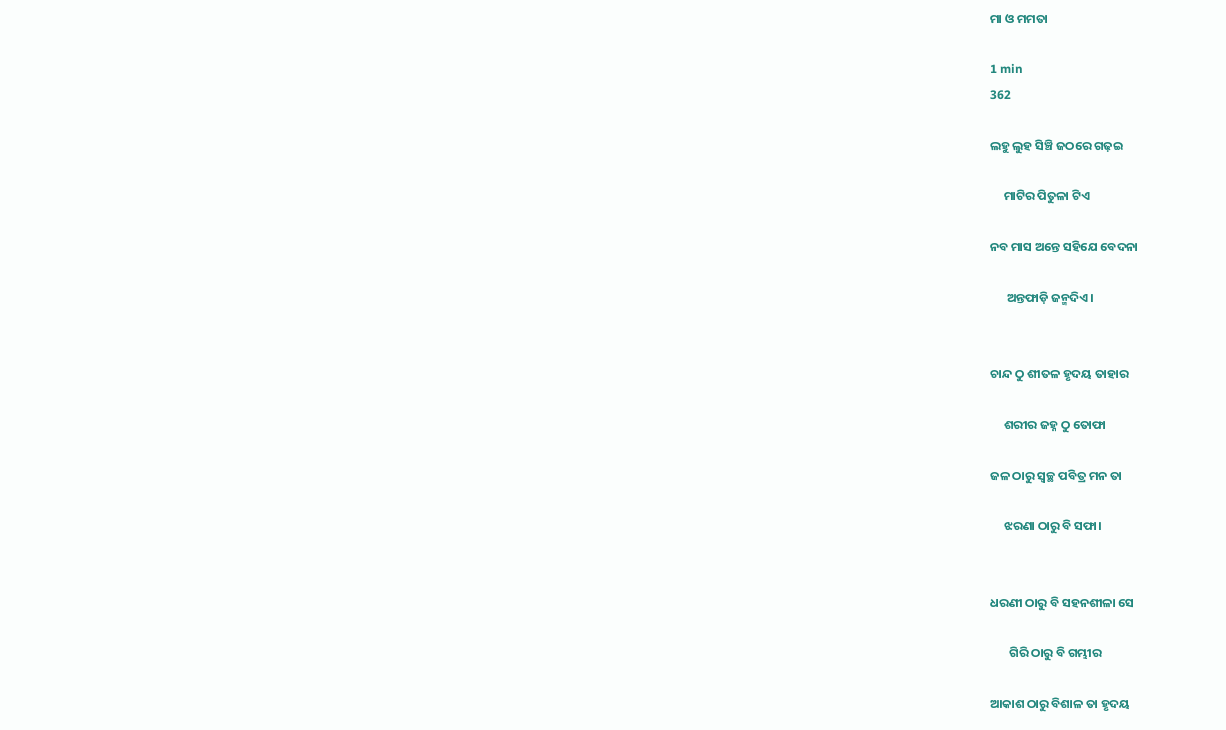ମା ଓ ମମତା

1 min
362

ଲହୁ ଲୁହ ସିଞ୍ଚି ଜଠରେ ଗଢ଼ଇ

     ମାଟିର ପିତୁଳା ଟିଏ

ନବ ମାସ ଅନ୍ତେ ସହିଯେ ବେଦନା

      ଅନ୍ତଫାଡ଼ି ଜନ୍ମଦିଏ।


ଚାନ୍ଦ ଠୁ ଶୀତଳ ହୃଦୟ ତାହାର

     ଶରୀର ଜହ୍ନ ଠୁ ତୋଫା

ଜଳ ଠାରୁ ସ୍ୱଚ୍ଛ ପବିତ୍ର ମନ ତା

     ଝରଣା ଠାରୁ ବି ସଫା।


ଧରଣୀ ଠାରୁ ବି ସହନଶୀଳା ସେ

       ଗିରି ଠାରୁ ବି ଗମ୍ଭୀର

ଆକାଶ ଠାରୁ ବିଶାଳ ତା ହୃଦୟ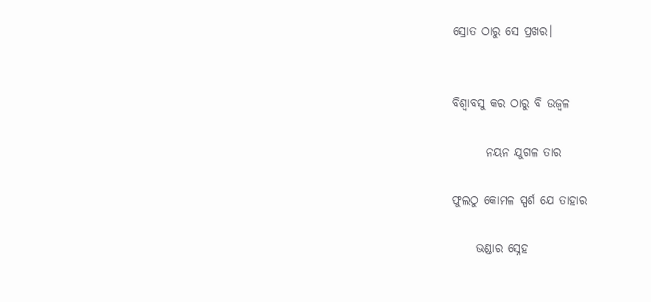ସ୍ରୋତ ଠାରୁ ସେ ପ୍ରଖର।


ବିଶ୍ଵାବସୁ କର ଠାରୁ ବି ଉଜ୍ବଳ

       ନୟନ ଯୁଗଳ ତାର

ଫୁଲଠୁ କୋମଳ ସ୍ପର୍ଶ ଯେ ତାହାର

     ଭଣ୍ଡାର ସ୍ନେହ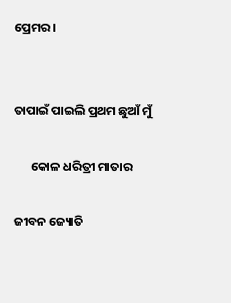ପ୍ରେମର।


ତାପାଇଁ ପାଇଲି ପ୍ରଥମ ଛୁଆଁ ମୁଁ

      କୋଳ ଧରିତ୍ରୀ ମାତାର

ଜୀବନ ଜ୍ୟୋତି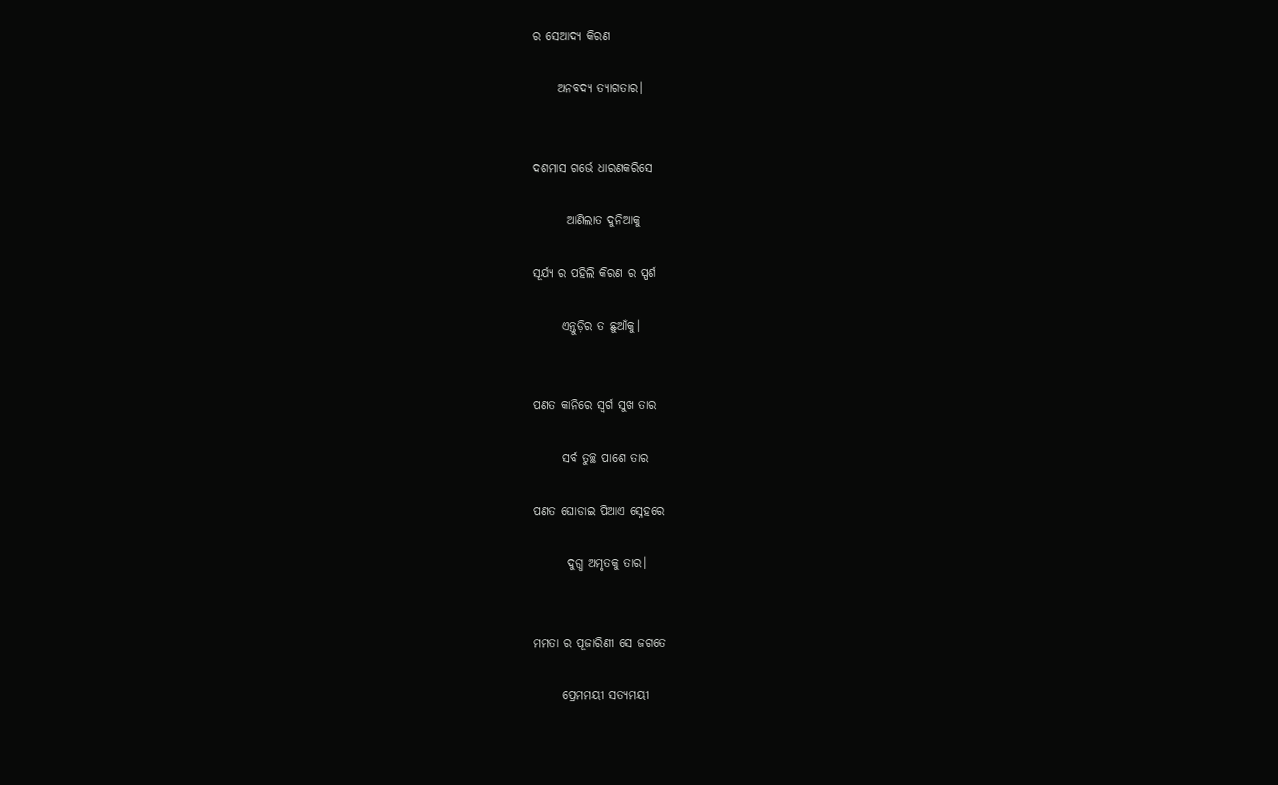ର ସେଆଦ୍ୟ କିରଣ

     ଅନବଦ୍ୟ ତ୍ୟାଗତାର।


ଦଶମାସ ଗର୍ଭେ ଧାରଣକରିସେ

       ଆଣିଲାତ ଦୁନିଆକୁ

ସୂର୍ଯ୍ୟ ର ପହିଲି କିରଣ ର ସ୍ପର୍ଶ

      ଏନ୍ତୁଡ଼ିର ତ ଛୁଆଁକୁ।


ପଣତ କାନିରେ ସ୍ବର୍ଗ ସୁଖ ତାର

      ସର୍ବ ତୁଚ୍ଛ ପାଶେ ତାର

ପଣତ ଘୋଡାଇ ପିଆଏ ସ୍ନେହରେ

       ଦୁଗ୍ଧ ଅମୃତକୁ ତାର।


ମମତା ର ପୂଜାରିଣୀ ସେ ଜଗତେ

      ପ୍ରେମମୟୀ ସତ୍ୟମୟୀ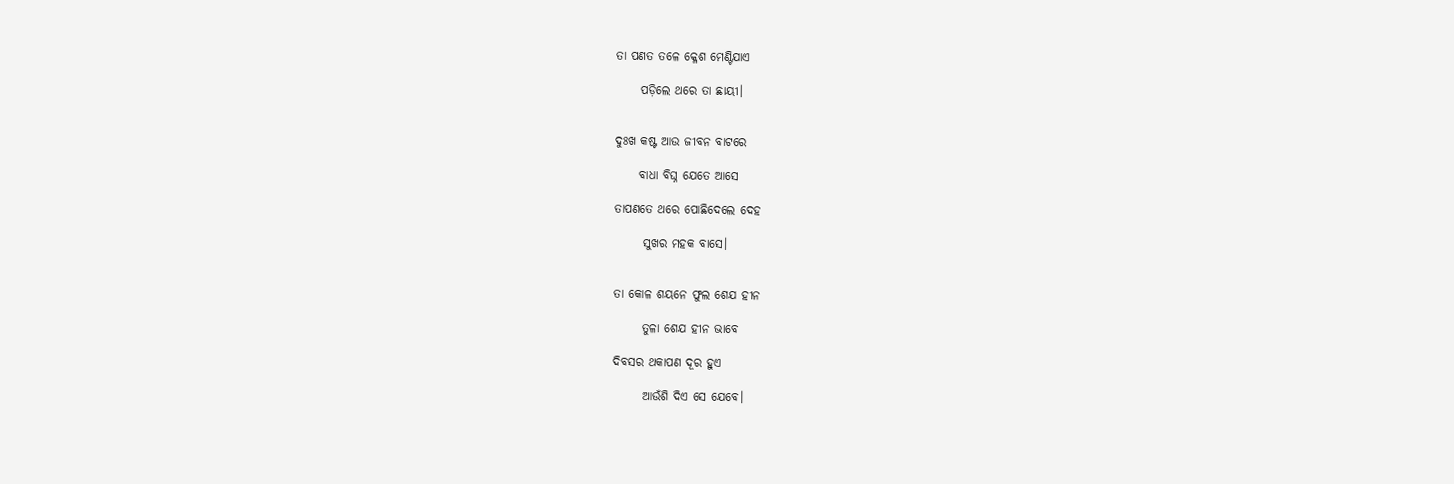ତା ପଣତ ତଳେ କ୍ଳେଶ ମେଣ୍ଟିଯାଏ

     ପଡ଼ିଲେ ଥରେ ତା ଛାୟୀ।


ଦୁଃଖ କଷ୍ଟ ଆଉ ଜୀବନ ବାଟରେ

     ବାଧା ବିଘ୍ନ ଯେତେ ଆସେ

ତାପଣତେ ଥରେ ପୋଛିଦେଲେ ଦେହ

      ସୁଖର ମହକ ବାସେ।


ତା କୋଳ ଶୟନେ ଫୁଲ ଶେଯ ହୀନ

      ତୁଳା ଶେଯ ହୀନ ଭାବେ

ଦିବସର ଥକାପଣ ଦୂର ହୁଏ

      ଆଉଁଶି ଦିଏ ସେ ଯେବେ।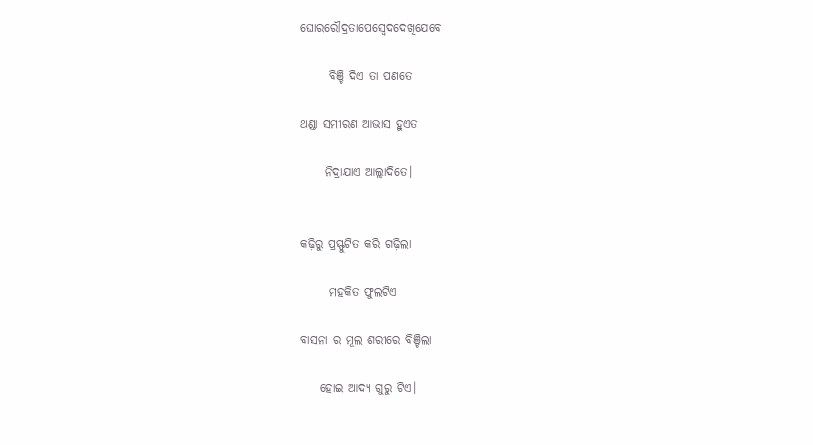ଘୋରରୌଦ୍ରତାପେସ୍ୱେଦଦେଖିଯେବେ

      ବିଞ୍ଚି ଦିଏ ତା ପଣତେ

ଥଣ୍ଡା ସମୀରଣ ଆଭାସ ହୁଏତ

     ନିଦ୍ରାଯାଏ ଆଲ୍ଲାଦିତେ।


କଢ଼ିରୁ ପ୍ରସ୍ଫୁଟିତ କରି ଗଢ଼ିଲା

      ମହକିତ ଫୁଲଟିଏ

ବାସନା ର ମୂଲ ଶରୀରେ ବିଞ୍ଚିଲା

    ହୋଇ ଆଦ୍ୟ ଗୁରୁ ଟିଏ।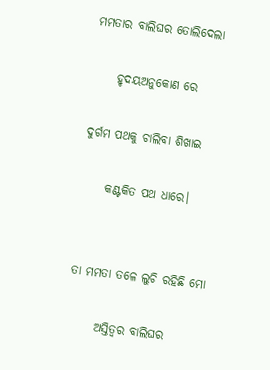ମମତାର ବାଲିଘର ତୋଲିଦେଲା

     ହୃଦୟଅନୁକୋଣ ରେ

ଦୁର୍ଗମ ପଥକୁ ଚାଲିବା ଶିଖାଇ

     କଣ୍ଟକିତ ପଥ ଧାରେ।


ତା ମମତା ତଳେ ଲୁଚି ରହିଛି ମୋ

      ଅସ୍ତିତ୍ୱର ବାଲିଘର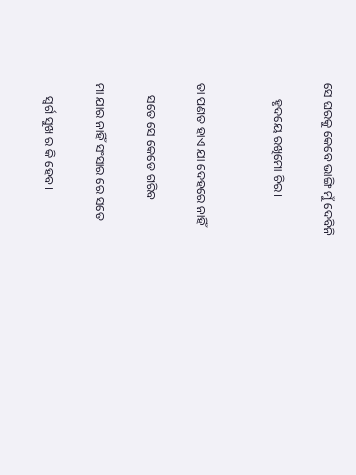ସେ ଘରକୁ କେବେ ଭାଙ୍ଗି ମୁଁ ଦେବିନି

     ହୃଦୟେ ରଖିମୋ ଚିର।


ତା ପଣତ ହାଏ ଯା ଦେହରେ ନାହିଁ

    ସତେ ସେ କେଡେ ଗରିବ

ମା ଯାର ନାହିଁ ସଂସାର ରେ ସତେ

    ସ୍ବର୍ଗ ସୁଖ ର କି ହେବ।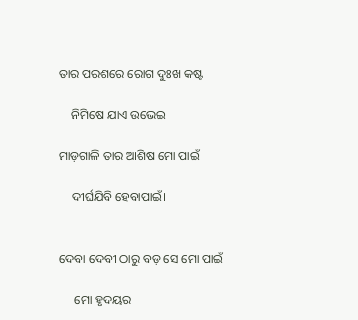ତାର ପରଶରେ ରୋଗ ଦୁଃଖ କଷ୍ଟ

    ନିମିଷେ ଯାଏ ଉଭେଇ

ମାଡ଼ଗାଳି ତାର ଆଶିଷ ମୋ ପାଇଁ

    ଦୀର୍ଘଯିବି ହେବାପାଇଁ।


ଦେବା ଦେବୀ ଠାରୁ ବଡ଼ ସେ ମୋ ପାଇଁ

     ମୋ ହୃଦୟର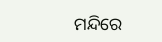ମନ୍ଦିରେ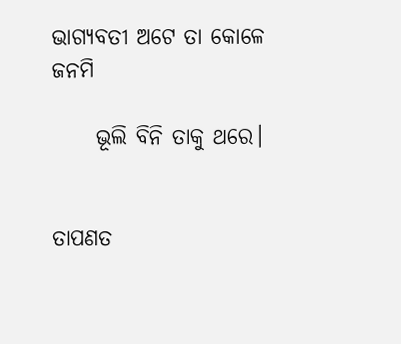ଭାଗ୍ୟବତୀ ଅଟେ ତା କୋଳେ ଜନମି

     ଭୂଲି ବିନି ତାକୁ ଥରେ।


ତାପଣତ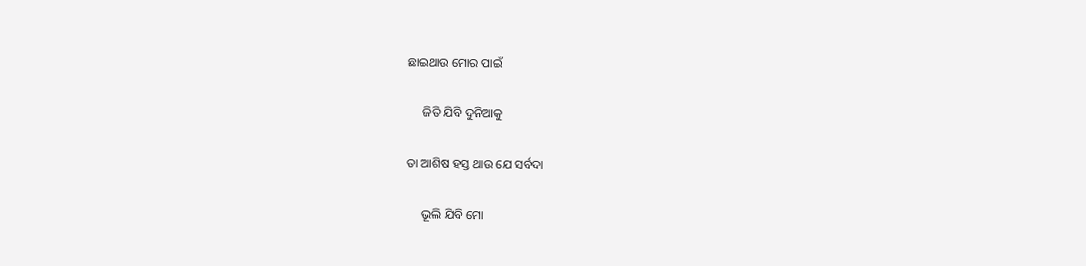ଛାଇଥାଉ ମୋର ପାଇଁ

     ଜିତି ଯିବି ଦୁନିଆକୁ

ତା ଆଶିଷ ହସ୍ତ ଥାଉ ଯେ ସର୍ବଦା

     ଭୂଲି ଯିବି ମୋ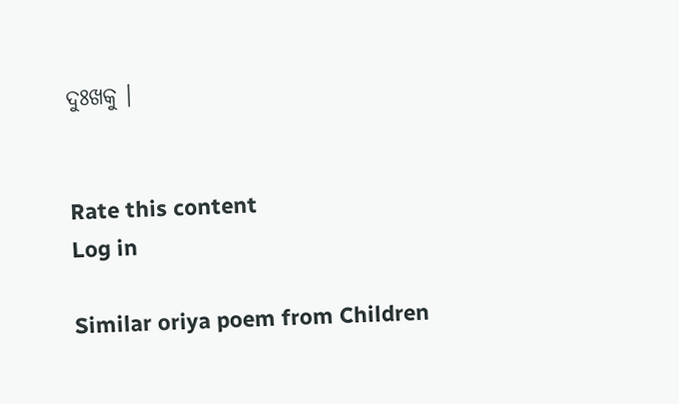ଦୁଃଖକୁ ।


Rate this content
Log in

Similar oriya poem from Children